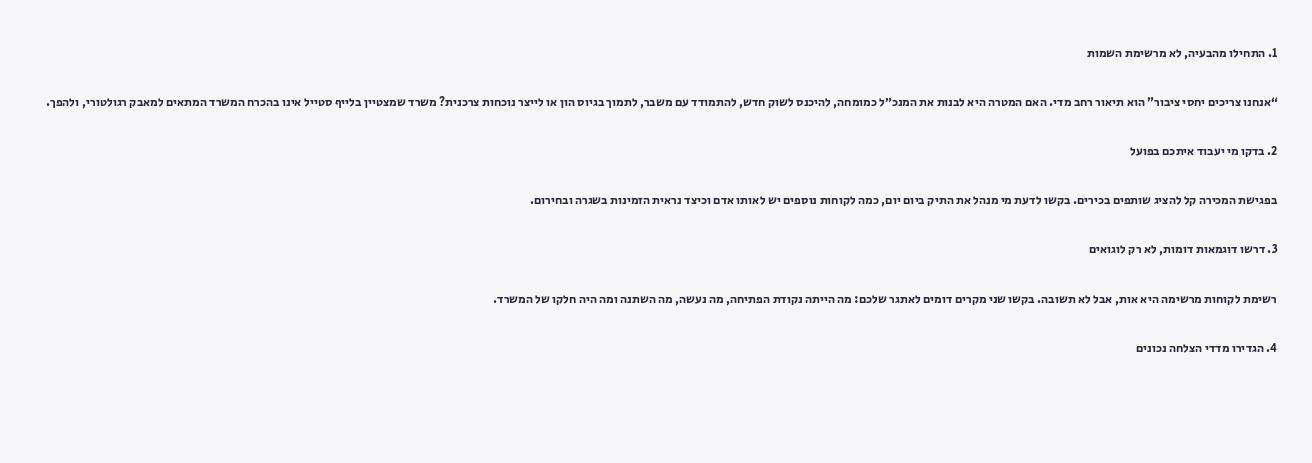1. התחילו מהבעיה, לא מרשימת השמות

“אנחנו צריכים יחסי ציבור” הוא תיאור רחב מדי. האם המטרה היא לבנות את המנכ״ל כמומחה, להיכנס לשוק חדש, להתמודד עם משבר, לתמוך בגיוס הון או לייצר נוכחות צרכנית? משרד שמצטיין בלייף סטייל אינו בהכרח המשרד המתאים למאבק רגולטורי, ולהפך.

2. בדקו מי יעבוד איתכם בפועל

בפגישת המכירה קל להציג שותפים בכירים. בקשו לדעת מי מנהל את התיק ביום יום, כמה לקוחות נוספים יש לאותו אדם וכיצד נראית הזמינות בשגרה ובחירום.

3. דרשו דוגמאות דומות, לא רק לוגואים

רשימת לקוחות מרשימה היא אות, אבל לא תשובה. בקשו שני מקרים דומים לאתגר שלכם: מה הייתה נקודת הפתיחה, מה נעשה, מה השתנה ומה היה חלקו של המשרד.

4. הגדירו מדדי הצלחה נכונים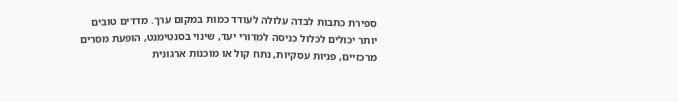ספירת כתבות לבדה עלולה לעודד כמות במקום ערך. מדדים טובים יותר יכולים לכלול כניסה למדורי יעד, שינוי בסנטימנט, הופעת מסרים מרכזיים, פניות עסקיות, נתח קול או מוכנות ארגונית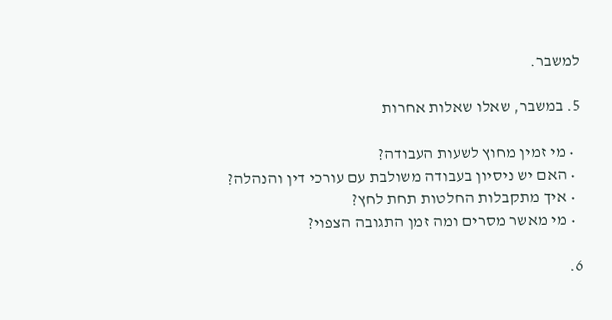למשבר.

5. במשבר, שאלו שאלות אחרות

  • מי זמין מחוץ לשעות העבודה?
  • האם יש ניסיון בעבודה משולבת עם עורכי דין והנהלה?
  • איך מתקבלות החלטות תחת לחץ?
  • מי מאשר מסרים ומה זמן התגובה הצפוי?

6.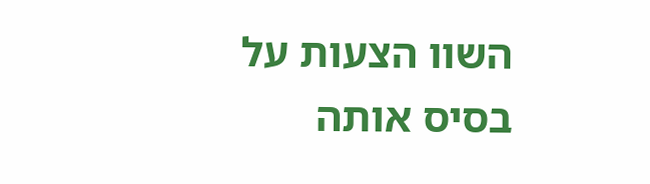השוו הצעות על בסיס אותה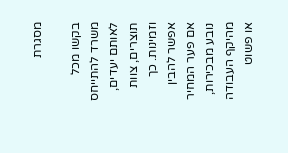מסגרת

בקשו מכל משרד להתייחס לאותם יעדים, תוצרים, צוות וזמינות. כך אפשר להבין אם פער המחיר נובע מבכירות, מהיקף העבודה או פשוט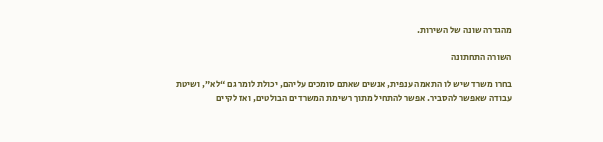מהגדרה שונה של השירות.

השורה התחתונה

בחרו משרד שיש לו התאמה ענפית, אנשים שאתם סומכים עליהם, יכולת לומר גם “לא”, ושיטת עבודה שאפשר להסביר. אפשר להתחיל מתוך רשימת המשרדים הבולטים, ואז לקיים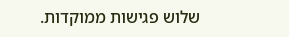שלוש פגישות ממוקדות.